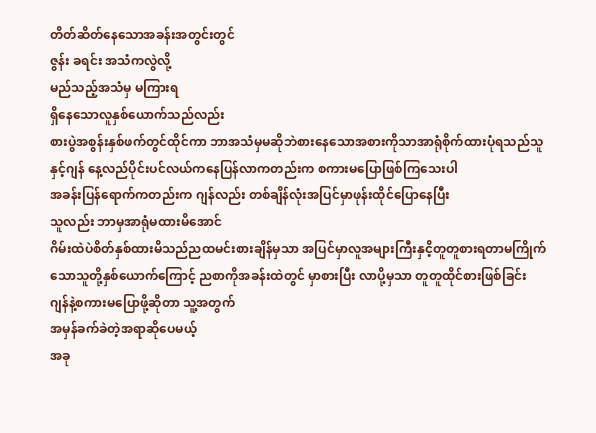တိတ်ဆိတ်နေသောအခန်းအတွင်းတွင်
ဇွန်း ခရင်း အသံကလွဲလို့
မည်သည့်အသံမှ မကြားရ
ရှိနေသောလူနှစ်ယောက်သည်လည်း
စားပွဲအစွန်းနှစ်ဖက်တွင်ထိုင်ကာ ဘာအသံမှမဆိုဘဲစားနေသောအစားကိုသာအာရုံစိုက်ထားပုံရသည်သူနှင့်ဂျန် နေ့လည်ပိုင်းပင်လယ်ကနေပြန်လာကတည်းက စကားမပြောဖြစ်ကြသေးပါ
အခန်းပြန်ရောက်ကတည်းက ဂျန်လည်း တစ်ချိန်လုံးအပြင်မှာဖုန်းထိုင်ပြောနေပြီး
သူလည်း ဘာမှအာရုံမထားမိအောင်
ဂိမ်းထဲပဲစိတ်နှစ်ထားမိသည်ညထမင်းစားချိန်မှသာ အပြင်မှာလူအများကြီးနှငိ့တူတူစားရတာမကြိုက်သောသူတို့နှစ်ယောက်ကြောင့် ညစာကိုအခန်းထဲတွင် မှာစားပြီး လာပို့မှသာ တူတူထိုင်စားဖြစ်ခြင်း
ဂျန်နဲ့စကားမပြောဖို့ဆိုတာ သူ့အတွက်
အမှန်ခက်ခဲတဲ့အရာဆိုပေမယ့်
အခု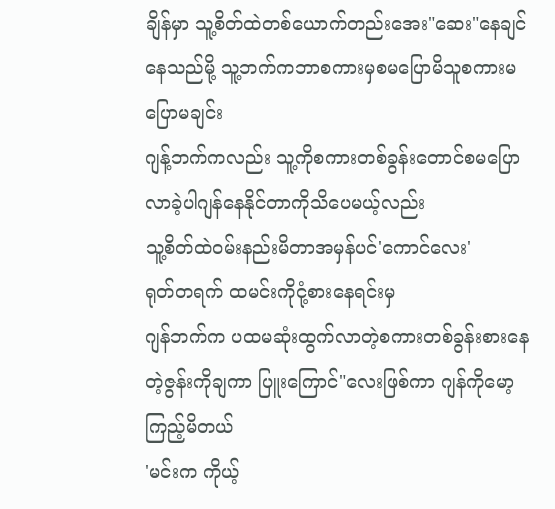ချိန်မှာ သူ့စိတ်ထဲတစ်ယောက်တည်းအေး"ဆေး"နေချင်နေသည်မို့ သူ့ဘက်ကဘာစကားမှစမပြောမိသူစကားမပြောမချင်း
ဂျန့်ဘက်ကလည်း သူ့ကိုစကားတစ်ခွန်းတောင်စမပြောလာခဲ့ပါဂျန်နေနိုင်တာကိုသိပေမယ့်လည်း
သူ့စိတ်ထဲဝမ်းနည်းမိတာအမှန်ပင်'ကောင်လေး'
ရုတ်တရက် ထမင်းကိုငုံ့စားနေရင်းမှ
ဂျန်ဘက်က ပထမဆုံးထွက်လာတဲ့စကားတစ်ခွန်းစားနေတဲ့ဇွန်းကိုချကာ ပြူးကြောင်"လေးဖြစ်ကာ ဂျန်ကိုမော့ကြည့်မိတယ်
'မင်းက ကိုယ့်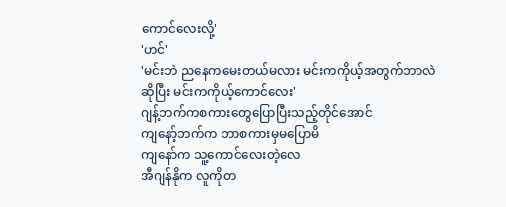ကောင်လေးလို့'
'ဟင်'
'မင်းဘဲ ညနေကမေးတယ်မလား မင်းကကိုယ့်အတွက်ဘာလဲဆိုပြီး မင်းကကိုယ့်ကောင်လေး'
ဂျန့်ဘက်ကစကားတွေပြောပြီးသည့်တိုင်အောင်
ကျနော့်ဘက်က ဘာစကားမှမပြောမိ
ကျနော်က သူ့ကောင်လေးတဲ့လေ
အီဂျန်နိုက လူကိုတ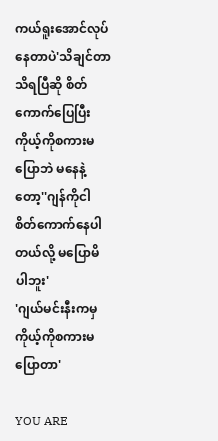ကယ်ရူးအောင်လုပ်နေတာပဲ'သိချင်တာသိရပြီဆို စိတ်ကောက်ပြေပြီး
ကိုယ့်ကိုစကားမပြောဘဲ မနေနဲ့တော့''ဂျန်ကိုငါ စိတ်ကောက်နေပါတယ်လို့ မပြောမိပါဘူး'
'ဂျယ်မင်းနီးကမှ ကိုယ့်ကိုစကားမပြောတာ'

YOU ARE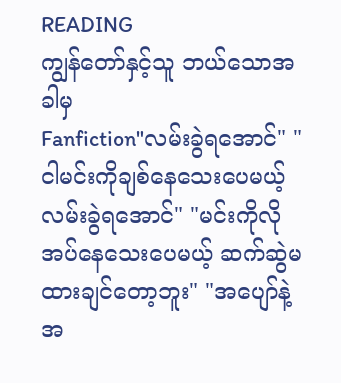READING
ကျွန်တော်နှင့်သူ ဘယ်သောအခါမှ
Fanfiction"လမ်းခွဲရအောင်" "ငါမင်းကိုချစ်နေသေးပေမယ့် လမ်းခွဲရအောင်" "မင်းကိုလိုအပ်နေသေးပေမယ့် ဆက်ဆွဲမထားချင်တော့ဘူး" "အပျော်နဲ့အ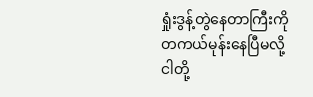ရှုံးဒွန့်တွဲနေတာကြီးကို တကယ်မုန်းနေပြီမလို့ ငါတို့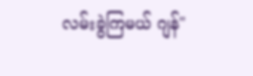လမ်းခွဲကြမယ် ဂျန်"